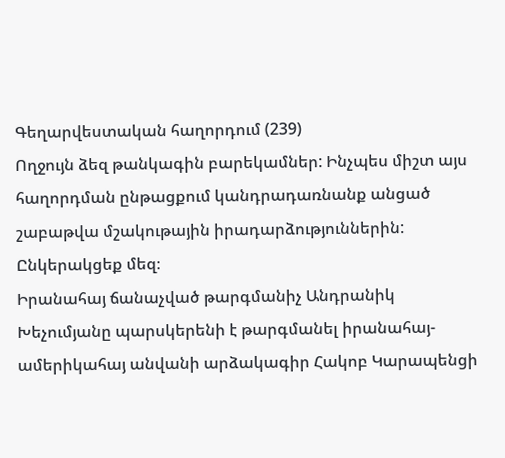Գեղարվեստական հաղորդում (239)
Ողջույն ձեզ թանկագին բարեկամներ: Ինչպես միշտ այս հաղորդման ընթացքում կանդրադառնանք անցած շաբաթվա մշակութային իրադարձություններին: Ընկերակցեք մեզ։
Իրանահայ ճանաչված թարգմանիչ Անդրանիկ Խեչումյանը պարսկերենի է թարգմանել իրանահայ-ամերիկահայ անվանի արձակագիր Հակոբ Կարապենցի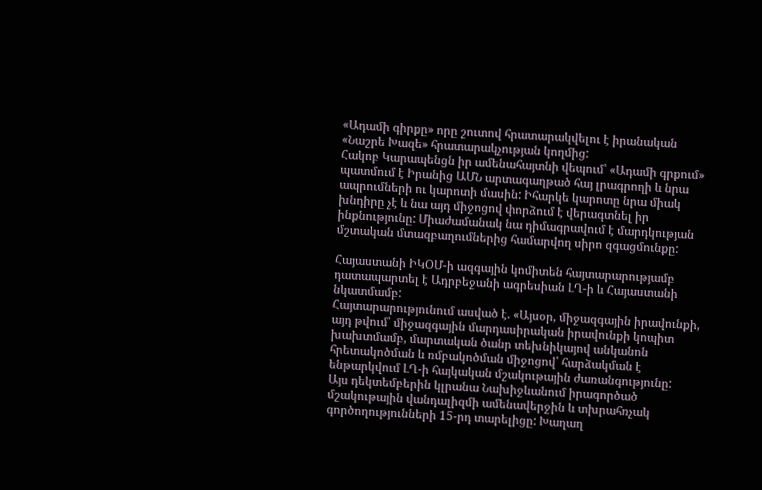«Ադամի գիրքը» որը շուտով հրատարակվելու է իրանական «Նաշրե Խազե» հրատարակչության կողմից:
Հակոբ Կարապենցն իր ամենահայտնի վեպում՝ «Ադամի գրքում» պատմում է Իրանից ԱՄՆ արտագաղթած հայ լրագրողի և նրա ապրումների ու կարոտի մասին: Իհարկե կարոտը նրա միակ խնդիրը չէ և նա այդ միջոցով փորձում է վերագտնել իր ինքնությունը: Միաժամանակ նա դիմագրավում է մարդկության մշտական մտազբաղումներից համարվող սիրո զգացմունքը:

Հայաստանի ԻԿՕՄ-ի ազգային կոմիտեն հայտարարությամբ դատապարտել է Ադրբեջանի ագրեսիան ԼՂ-ի և Հայաստանի նկատմամբ:
Հայտարարությունում ասված է. «Այսօր, միջազգային իրավունքի, այդ թվում՝ միջազգային մարդասիրական իրավունքի կոպիտ խախտմամբ, մարտական ծանր տեխնիկայով անկանոն հրետակոծման և ռմբակոծման միջոցով՝ հարձակման է ենթարկվում ԼՂ-ի հայկական մշակութային ժառանգությունը:
Այս դեկտեմբերին կլրանա Նախիջևանում իրագործած մշակութային վանդալիզմի ամենավերջին և տխրահռչակ գործողությունների 15-րդ տարելիցը: Խաղաղ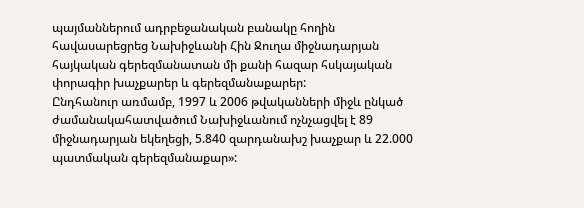պայմաններում ադրբեջանական բանակը հողին հավասարեցրեց Նախիջևանի Հին Ջուղա միջնադարյան հայկական գերեզմանատան մի քանի հազար հսկայական փորագիր խաչքարեր և գերեզմանաքարեր:
Ընդհանուր առմամբ, 1997 և 2006 թվականների միջև ընկած ժամանակահատվածում Նախիջևանում ոչնչացվել է 89 միջնադարյան եկեղեցի, 5.840 զարդանախշ խաչքար և 22.000 պատմական գերեզմանաքար»: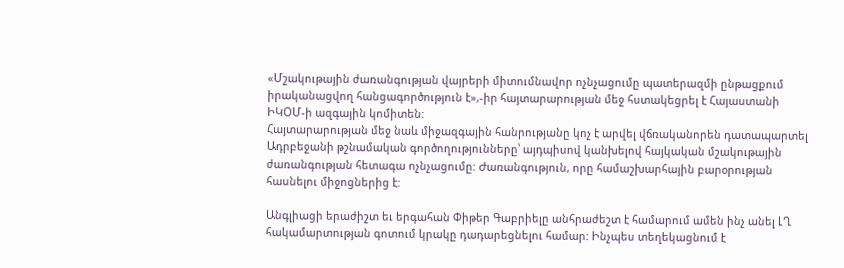«Մշակութային ժառանգության վայրերի միտումնավոր ոչնչացումը պատերազմի ընթացքում իրականացվող հանցագործություն է»,-իր հայտարարության մեջ հստակեցրել է Հայաստանի ԻԿՕՄ-ի ազգային կոմիտեն:
Հայտարարության մեջ նաև միջազգային հանրությանը կոչ է արվել վճռականորեն դատապարտել Ադրբեջանի թշնամական գործողությունները՝ այդպիսով կանխելով հայկական մշակութային ժառանգության հետագա ոչնչացումը: Ժառանգություն, որը համաշխարհային բարօրության հասնելու միջոցներից է:

Անգլիացի երաժիշտ եւ երգահան Փիթեր Գաբրիելը անհրաժեշտ է համարում ամեն ինչ անել ԼՂ հակամարտության գոտում կրակը դադարեցնելու համար: Ինչպես տեղեկացնում է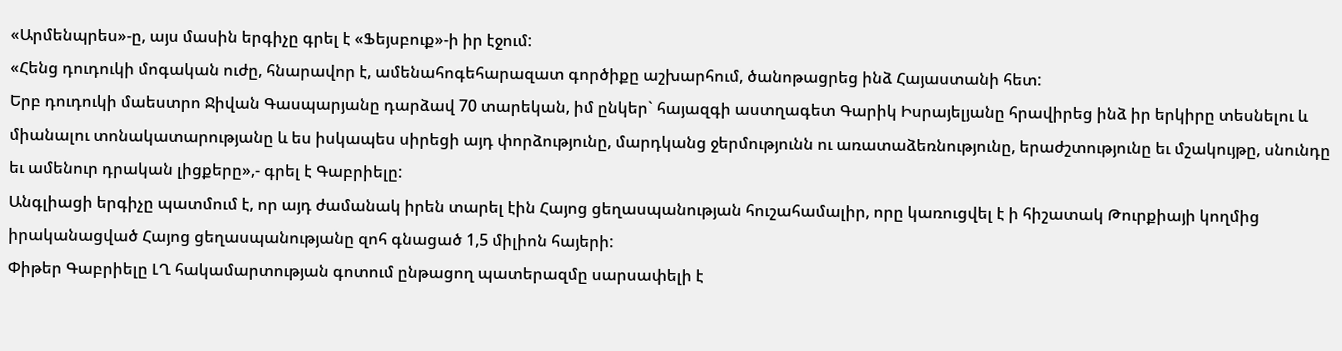«Արմենպրես»-ը, այս մասին երգիչը գրել է «Ֆեյսբուք»-ի իր էջում:
«Հենց դուդուկի մոգական ուժը, հնարավոր է, ամենահոգեհարազատ գործիքը աշխարհում, ծանոթացրեց ինձ Հայաստանի հետ:
Երբ դուդուկի մաեստրո Ջիվան Գասպարյանը դարձավ 70 տարեկան, իմ ընկեր` հայազգի աստղագետ Գարիկ Իսրայելյանը հրավիրեց ինձ իր երկիրը տեսնելու և միանալու տոնակատարությանը և ես իսկապես սիրեցի այդ փորձությունը, մարդկանց ջերմությունն ու առատաձեռնությունը, երաժշտությունը եւ մշակույթը, սնունդը եւ ամենուր դրական լիցքերը»,- գրել է Գաբրիելը:
Անգլիացի երգիչը պատմում է, որ այդ ժամանակ իրեն տարել էին Հայոց ցեղասպանության հուշահամալիր, որը կառուցվել է ի հիշատակ Թուրքիայի կողմից իրականացված Հայոց ցեղասպանությանը զոհ գնացած 1,5 միլիոն հայերի:
Փիթեր Գաբրիելը ԼՂ հակամարտության գոտում ընթացող պատերազմը սարսափելի է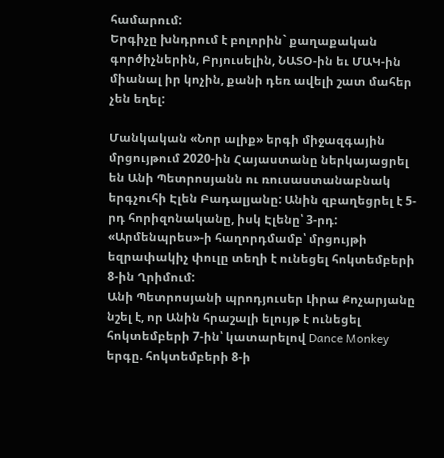համարում:
Երգիչը խնդրում է բոլորին` քաղաքական գործիչներին, Բրյուսելին, ՆԱՏՕ-ին եւ ՄԱԿ-ին միանալ իր կոչին, քանի դեռ ավելի շատ մահեր չեն եղել:

Մանկական «Նոր ալիք» երգի միջազգային մրցույթում 2020-ին Հայաստանը ներկայացրել են Անի Պետրոսյանն ու ռուսաստանաբնակ երգչուհի Էլեն Բադալյանը: Անին զբաղեցրել է 5-րդ հորիզոնականը, իսկ Էլենը՝ 3-րդ:
«Արմենպրես»-ի հաղորդմամբ՝ մրցույթի եզրափակիչ փուլը տեղի է ունեցել հոկտեմբերի 8-ին Ղրիմում:
Անի Պետրոսյանի պրոդյուսեր Լիրա Քոչարյանը նշել է, որ Անին հրաշալի ելույթ է ունեցել հոկտեմբերի 7-ին՝ կատարելով Dance Monkey երգը. հոկտեմբերի 8-ի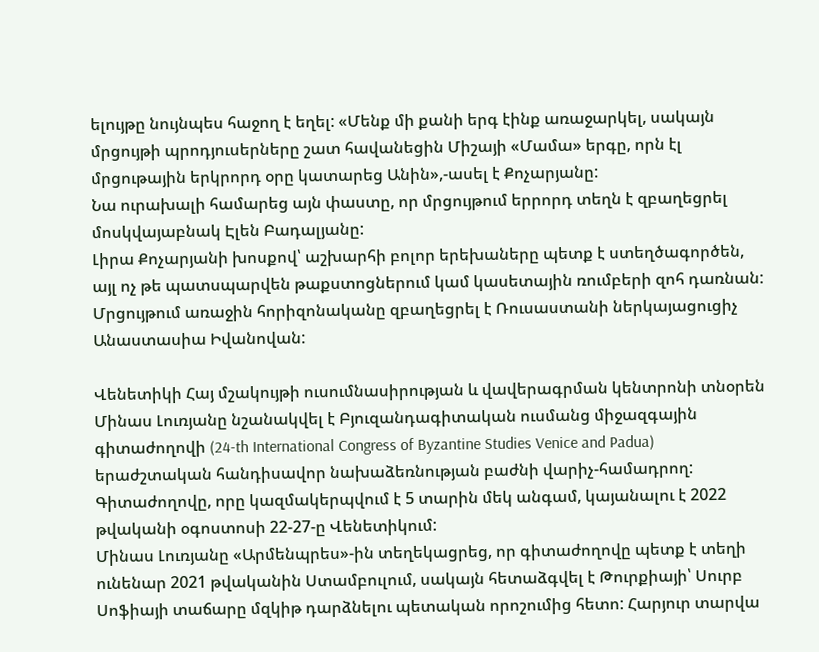ելույթը նույնպես հաջող է եղել: «Մենք մի քանի երգ էինք առաջարկել, սակայն մրցույթի պրոդյուսերները շատ հավանեցին Միշայի «Մամա» երգը, որն էլ մրցութային երկրորդ օրը կատարեց Անին»,-ասել է Քոչարյանը:
Նա ուրախալի համարեց այն փաստը, որ մրցույթում երրորդ տեղն է զբաղեցրել մոսկվայաբնակ Էլեն Բադալյանը:
Լիրա Քոչարյանի խոսքով՝ աշխարհի բոլոր երեխաները պետք է ստեղծագործեն, այլ ոչ թե պատսպարվեն թաքստոցներում կամ կասետային ռումբերի զոհ դառնան:
Մրցույթում առաջին հորիզոնականը զբաղեցրել է Ռուսաստանի ներկայացուցիչ Անաստասիա Իվանովան:

Վենետիկի Հայ մշակույթի ուսումնասիրության և վավերագրման կենտրոնի տնօրեն Մինաս Լուռյանը նշանակվել է Բյուզանդագիտական ուսմանց միջազգային գիտաժողովի (24-th International Congress of Byzantine Studies Venice and Padua) երաժշտական հանդիսավոր նախաձեռնության բաժնի վարիչ-համադրող: Գիտաժողովը, որը կազմակերպվում է 5 տարին մեկ անգամ, կայանալու է 2022 թվականի օգոստոսի 22-27-ը Վենետիկում:
Մինաս Լուռյանը «Արմենպրես»-ին տեղեկացրեց, որ գիտաժողովը պետք է տեղի ունենար 2021 թվականին Ստամբուլում, սակայն հետաձգվել է Թուրքիայի՝ Սուրբ Սոֆիայի տաճարը մզկիթ դարձնելու պետական որոշումից հետո: Հարյուր տարվա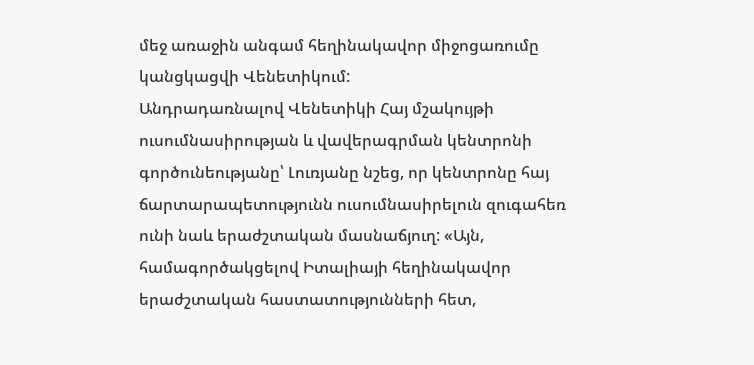մեջ առաջին անգամ հեղինակավոր միջոցառումը կանցկացվի Վենետիկում:
Անդրադառնալով Վենետիկի Հայ մշակույթի ուսումնասիրության և վավերագրման կենտրոնի գործունեությանը՝ Լուռյանը նշեց, որ կենտրոնը հայ ճարտարապետությունն ուսումնասիրելուն զուգահեռ ունի նաև երաժշտական մասնաճյուղ: «Այն, համագործակցելով Իտալիայի հեղինակավոր երաժշտական հաստատությունների հետ,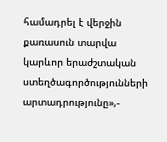համադրել է վերջին քառասուն տարվա կարևոր երաժշտական ստեղծագործությունների արտադրությունը»,-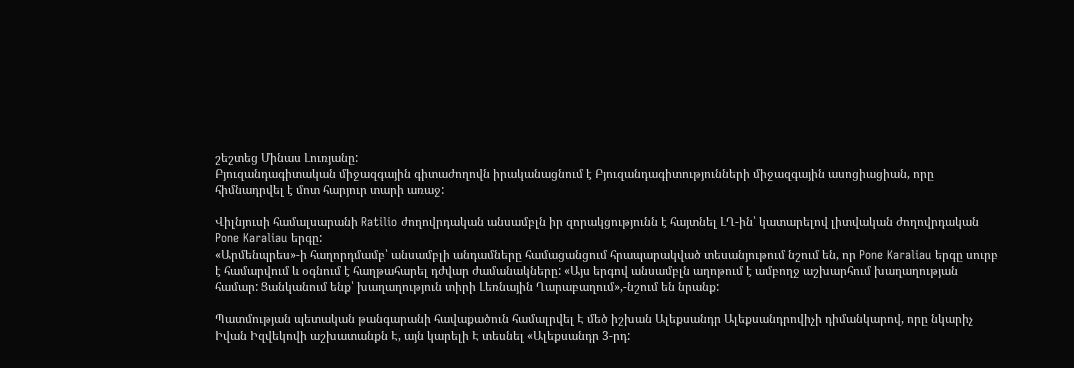շեշտեց Մինաս Լուռյանը:
Բյուզանդագիտական միջազգային գիտաժողովն իրականացնում է Բյուզանդագիտությունների միջազգային ասոցիացիան, որը հիմնադրվել է մոտ հարյուր տարի առաջ:

Վիլնյուսի համալսարանի Ratilio ժողովրդական անսամբլն իր զորակցությունն է հայտնել ԼՂ-ին՝ կատարելով լիտվական ժողովրդական Pone Karaliau երգը:
«Արմենպրես»-ի հաղորդմամբ՝ անսամբլի անդամները համացանցում հրապարակված տեսանյութում նշում են, որ Pone Karaliau երգը սուրբ է համարվում և օգնում է հաղթահարել դժվար ժամանակները: «Այս երգով անսամբլն աղոթում է ամբողջ աշխարհում խաղաղության համար: Ցանկանում ենք՝ խաղաղություն տիրի Լեռնային Ղարաբաղում»,-նշում են նրանք:

Պատմության պետական թանգարանի հավաքածուն համալրվել Է մեծ իշխան Ալեքսանդր Ալեքսանդրովիչի դիմանկարով, որը նկարիչ Իվան Իզվեկովի աշխատանքն Է, այն կարելի Է տեսնել «Ալեքսանդր 3-րդ: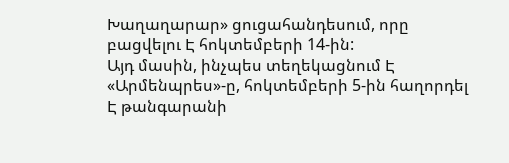Խաղաղարար» ցուցահանդեսում, որը բացվելու Է հոկտեմբերի 14-ին:
Այդ մասին, ինչպես տեղեկացնում Է «Արմենպրես»-ը, հոկտեմբերի 5-ին հաղորդել Է թանգարանի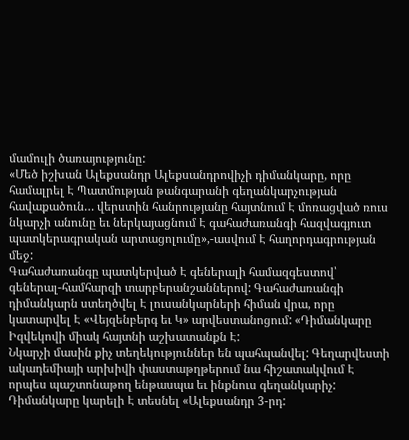մամուլի ծառայությունը:
«Մեծ իշխան Ալեքսանդր Ալեքսանդրովիչի դիմանկարը, որը համալրել Է Պատմության թանգարանի գեղանկարչության հավաքածուն… վերստին հանրությանը հայտնում Է մոռացված ռուս նկարչի անունը եւ ներկայացնում Է գահաժառանգի հազվագյուտ պատկերագրական արտացոլումը»,-ասվում Է հաղորդագրության մեջ:
Գահաժառանգը պատկերված Է գեներալի համազգեստով՝ գեներալ-համհարզի տարբերանշաններով: Գահաժառանգի դիմանկարն ստեղծվել Է լուսանկարների հիման վրա, որը կատարվել Է «Վեյզենբերգ եւ Կ» արվեստանոցում: «Դիմանկարը Իզվեկովի միակ հայտնի աշխատանքն Է:
Նկարչի մասին քիչ տեղեկություններ են պահպանվել: Գեղարվեստի ակադեմիայի արխիվի փաստաթղթերում նա հիշատակվում Է որպես պաշտոնաթող ենթասպա եւ ինքնուս գեղանկարիչ: Դիմանկարը կարելի Է տեսնել «Ալեքսանդր 3-րդ: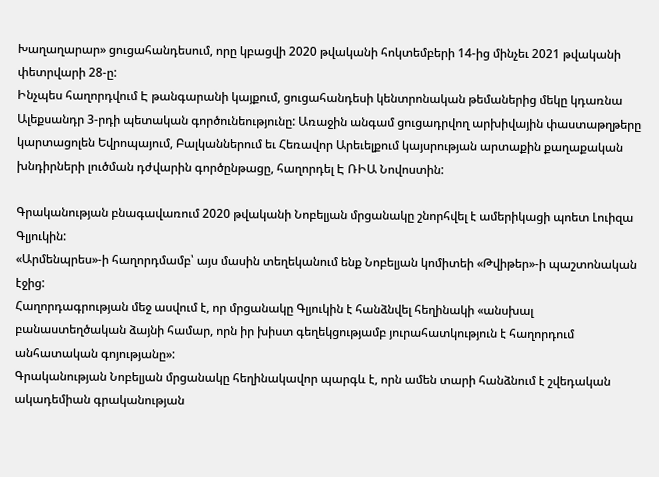Խաղաղարար» ցուցահանդեսում, որը կբացվի 2020 թվականի հոկտեմբերի 14-ից մինչեւ 2021 թվականի փետրվարի 28-ը:
Ինչպես հաղորդվում Է թանգարանի կայքում, ցուցահանդեսի կենտրոնական թեմաներից մեկը կդառնա Ալեքսանդր 3-րդի պետական գործունեությունը: Առաջին անգամ ցուցադրվող արխիվային փաստաթղթերը կարտացոլեն Եվրոպայում, Բալկաններում եւ Հեռավոր Արեւելքում կայսրության արտաքին քաղաքական խնդիրների լուծման դժվարին գործընթացը, հաղորդել Է ՌԻԱ Նովոստին:

Գրականության բնագավառում 2020 թվականի Նոբելյան մրցանակը շնորհվել է ամերիկացի պոետ Լուիզա Գլյուկին:
«Արմենպրես»-ի հաղորդմամբ՝ այս մասին տեղեկանում ենք Նոբելյան կոմիտեի «Թվիթեր»-ի պաշտոնական էջից:
Հաղորդագրության մեջ ասվում է, որ մրցանակը Գլյուկին է հանձնվել հեղինակի «անսխալ բանաստեղծական ձայնի համար, որն իր խիստ գեղեկցությամբ յուրահատկություն է հաղորդում անհատական գոյությանը»:
Գրականության Նոբելյան մրցանակը հեղինակավոր պարգև է, որն ամեն տարի հանձնում է շվեդական ակադեմիան գրականության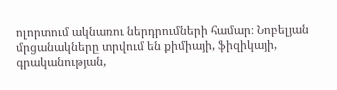ոլորտում ակնառու ներդրումների համար։ Նոբելյան մրցանակները տրվում են քիմիայի, ֆիզիկայի, գրականության,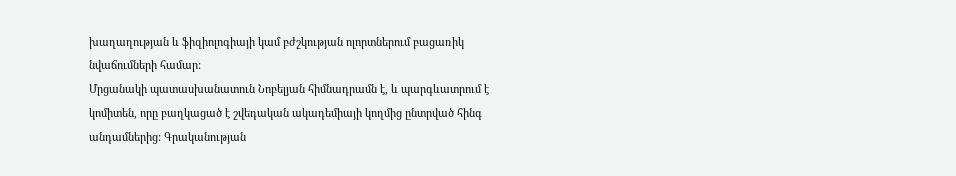խաղաղության և ֆիզիոլոգիայի կամ բժշկության ոլորտներում բացառիկ նվաճումների համար:
Մրցանակի պատասխանատուն Նոբելյան հիմնադրամն է, և պարգևատրում է կոմիտեն, որը բաղկացած է շվեդական ակադեմիայի կողմից ընտրված հինգ անդամներից: Գրականության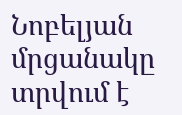Նոբելյան մրցանակը տրվում է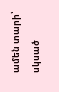ամեն տարի՝ սկսած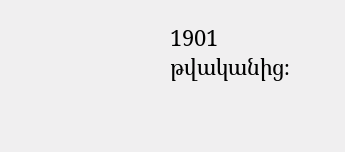1901 թվականից։